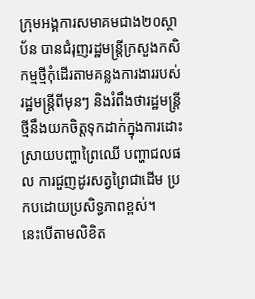ក្រុមអង្គការសមាគមជាង២០ស្ថាប័ន បានជំរុញរដ្ឋមន្ត្រីក្រសួងកសិកម្មថ្មីកុំដើរតាមគន្លងការងាររបស់រដ្ឋមន្ត្រីពីមុនៗ និងរំពឹងថារដ្ឋមន្ត្រីថ្មីនឹងយកចិត្តទុកដាក់ក្នុងការដោះស្រាយបញ្ហាព្រៃឈើ បញ្ហាជលផល ការជួញដូរសត្វព្រៃជាដើម ប្រកបដោយប្រសិទ្ធភាពខ្ពស់។
នេះបើតាមលិខិត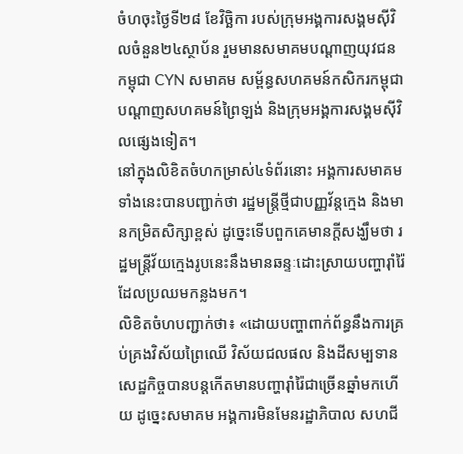ចំហចុះថ្ងៃទី២៨ ខែវិច្ឆិកា របស់ក្រុមអង្គការសង្គមស៊ីវិលចំនួន២៤ស្ថាប័ន រួមមានសមាគមបណ្តាញយុវជនកម្ពុជា CYN សមាគម សម្ព័ន្ធសហគមន៍កសិករកម្ពុជា បណ្តាញសហគមន៍ព្រៃឡង់ និងក្រុមអង្គការសង្គមស៊ីវិលផ្សេងទៀត។
នៅក្នុងលិខិតចំហកម្រាស់៤ទំព័រនោះ អង្គការសមាគមទាំងនេះបានបញ្ជាក់ថា រដ្ឋមន្រ្តីថ្មីជាបញ្ញវ័ន្តក្មេង និងមានកម្រិតសិក្សាខ្ពស់ ដូច្នេះទើបពួកគេមានក្តីសង្ឃឹមថា រដ្ឋមន្ត្រីវ័យក្មេងរូបនេះនឹងមានឆន្ទៈដោះស្រាយបញ្ហារ៉ាំរ៉ៃដែលប្រឈមកន្លងមក។
លិខិតចំហបញ្ជាក់ថា៖ «ដោយបញ្ហាពាក់ព័ន្ធនឹងការគ្រប់គ្រងវិស័យព្រៃឈើ វិស័យជលផល និងដីសម្បទានសេដ្ឋកិច្ចបានបន្តកើតមានបញ្ហារ៉ាំរ៉ៃជាច្រើនឆ្នាំមកហើយ ដូច្នេះសមាគម អង្គការមិនមែនរដ្ឋាភិបាល សហជី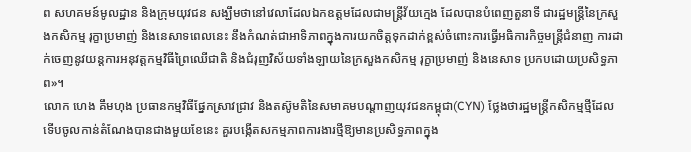ព សហគមន៍មូលដ្ឋាន និងក្រុមយុវជន សង្ឃឹមថានៅវេលាដែលឯកឧត្តមដែលជាមន្ត្រីវ័យក្មេង ដែលបានបំពេញតួនាទី ជារដ្ឋមន្ត្រីនៃក្រសួងកសិកម្ម រុក្ខាប្រមាញ់ និងនេសាទពេលនេះ នឹងកំណត់ជាអាទិភាពក្នុងការយកចិត្តទុកដាក់ខ្ពស់ចំពោះការធ្វើអធិការកិច្ចមន្ត្រីជំនាញ ការដាក់ចេញនូវយន្តការអនុវត្តកម្មវិធីព្រៃឈើជាតិ និងជំរុញវិស័យទាំងឡាយនៃក្រសួងកសិកម្ម រុក្ខាប្រមាញ់ និងនេសាទ ប្រកបដោយប្រសិទ្ធភាព»។
លោក ហេង គឹមហុង ប្រធានកម្មវិធីផ្នែកស្រាវជ្រាវ និងតស៊ូមតិនៃសមាគមបណ្តាញយុវជនកម្ពុជា(CYN) ថ្លែងថារដ្ឋមន្ត្រីកសិកម្មថ្មីដែលទើបចូលកាន់តំណែងបានជាងមួយខែនេះ គួរបង្កើតសកម្មភាពការងារថ្មីឱ្យមានប្រសិទ្ធភាពក្នុង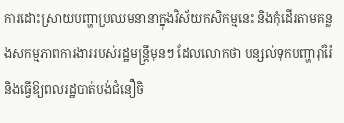ការដោះស្រាយបញ្ហាប្រឈមនានាក្នុងវិស័យកសិកម្មនេះ និងកុំដើរតាមគន្លងសកម្មភាពការងាររបស់រដ្ឋមន្រ្តីមុនៗ ដែលលោកថា បន្សល់ទុកបញ្ហារ៉ាំរ៉ៃ និងធ្វើឱ្យពលរដ្ឋបាត់បង់ជំនឿចិ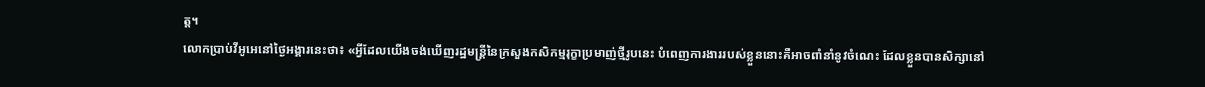ត្ត។
លោកប្រាប់វីអូអេនៅថ្ងៃអង្គារនេះថា៖ «អ្វីដែលយើងចង់ឃើញរដ្ឋមន្ត្រីនៃក្រសួងកសិកម្មរុក្ខាប្រមាញ់ថ្មីរូបនេះ បំពេញការងាររបស់ខ្លួននោះគឺអាចពាំនាំនូវចំណេះ ដែលខ្លួនបានសិក្សានៅ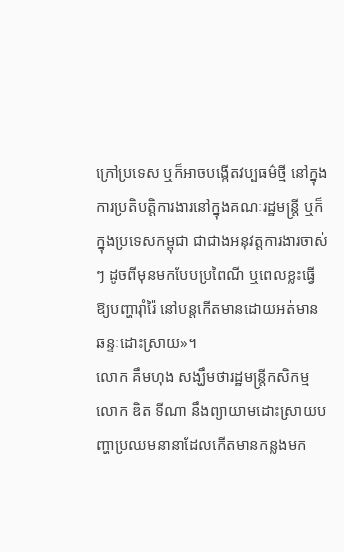ក្រៅប្រទេស ឬក៏អាចបង្កើតវប្បធម៌ថ្មី នៅក្នុងការប្រតិបត្តិការងារនៅក្នុងគណៈរដ្ឋមន្ត្រី ឬក៏ក្នុងប្រទេសកម្ពុជា ជាជាងអនុវត្តការងារចាស់ៗ ដូចពីមុនមកបែបប្រពៃណី ឬពេលខ្លះធ្វើឱ្យបញ្ហារ៉ាំរ៉ៃ នៅបន្តកើតមានដោយអត់មានឆន្ទៈដោះស្រាយ»។
លោក គឹមហុង សង្ឃឹមថារដ្ឋមន្ត្រីកសិកម្ម លោក ឌិត ទីណា នឹងព្យាយាមដោះស្រាយបញ្ហាប្រឈមនានាដែលកើតមានកន្លងមក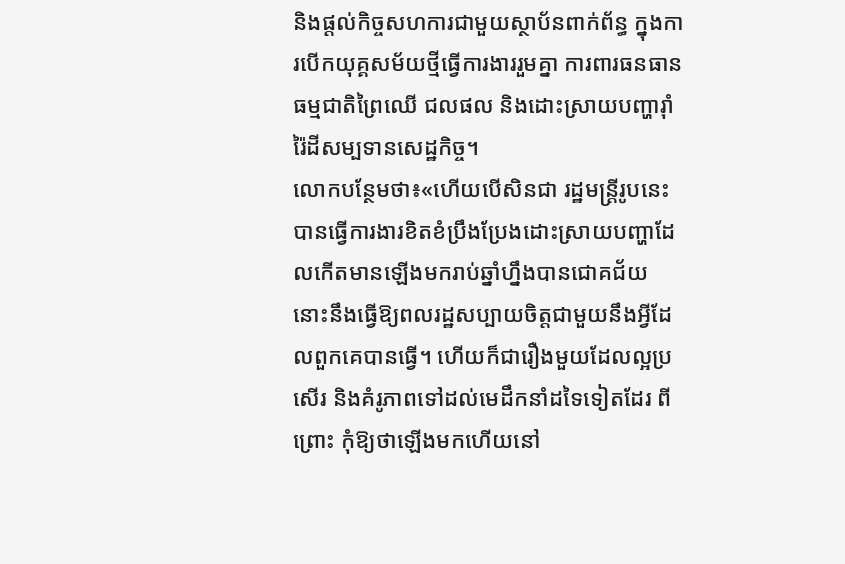និងផ្តល់កិច្ចសហការជាមួយស្ថាប័នពាក់ព័ន្ធ ក្នុងការបើកយុគ្គសម័យថ្មីធ្វើការងាររួមគ្នា ការពារធនធានធម្មជាតិព្រៃឈើ ជលផល និងដោះស្រាយបញ្ហារ៉ាំរ៉ៃដីសម្បទានសេដ្ឋកិច្ច។
លោកបន្ថែមថា៖«ហើយបើសិនជា រដ្ឋមន្ត្រីរូបនេះ បានធ្វើការងារខិតខំប្រឹងប្រែងដោះស្រាយបញ្ហាដែលកើតមានឡើងមករាប់ឆ្នាំហ្នឹងបានជោគជ័យ នោះនឹងធ្វើឱ្យពលរដ្ឋសប្បាយចិត្តជាមួយនឹងអ្វីដែលពួកគេបានធ្វើ។ ហើយក៏ជារឿងមួយដែលល្អប្រសើរ និងគំរូភាពទៅដល់មេដឹកនាំដទៃទៀតដែរ ពីព្រោះ កុំឱ្យថាឡើងមកហើយនៅ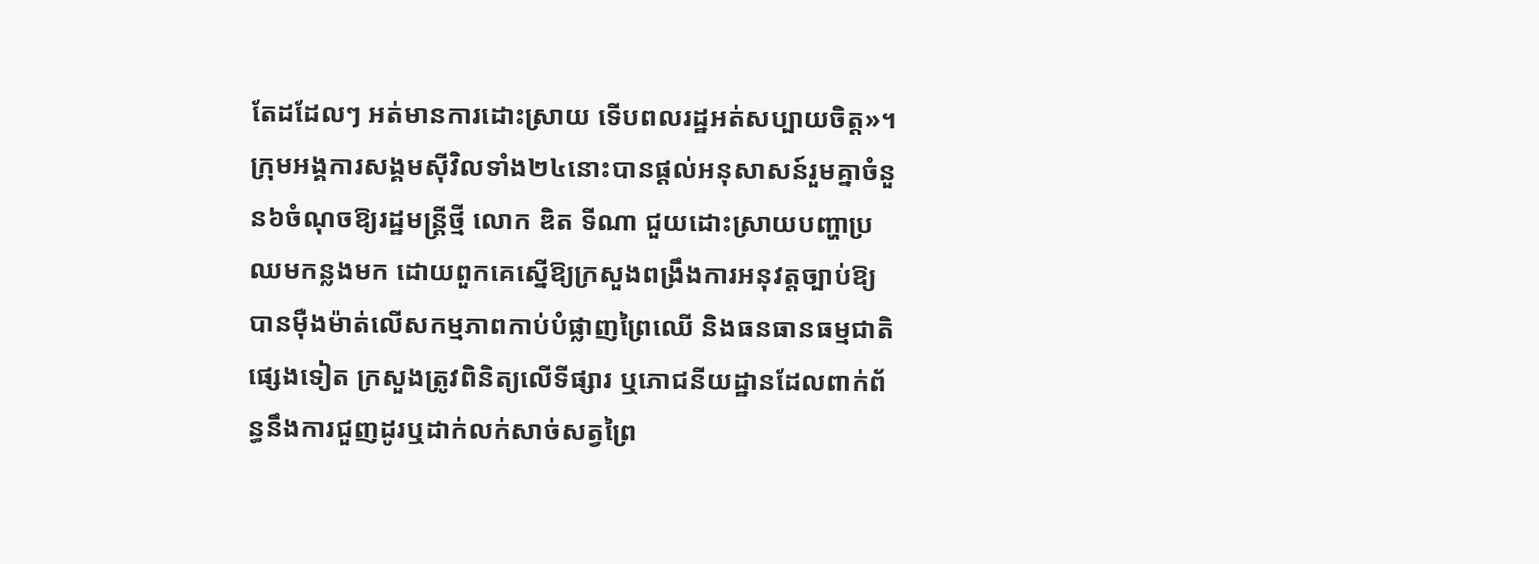តែដដែលៗ អត់មានការដោះស្រាយ ទើបពលរដ្ឋអត់សប្បាយចិត្ត»។
ក្រុមអង្គការសង្គមស៊ីវិលទាំង២៤នោះបានផ្តល់អនុសាសន៍រួមគ្នាចំនួន៦ចំណុចឱ្យរដ្ឋមន្ត្រីថ្មី លោក ឌិត ទីណា ជួយដោះស្រាយបញ្ហាប្រឈមកន្លងមក ដោយពួកគេស្នើឱ្យក្រសួងពង្រឹងការអនុវត្តច្បាប់ឱ្យបានម៉ឺងម៉ាត់លើសកម្មភាពកាប់បំផ្លាញព្រៃឈើ និងធនធានធម្មជាតិផ្សេងទៀត ក្រសួងត្រូវពិនិត្យលើទីផ្សារ ឬភោជនីយដ្ឋានដែលពាក់ព័ន្ធនឹងការជួញដូរឬដាក់លក់សាច់សត្វព្រៃ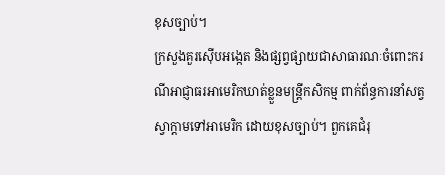ខុសច្បាប់។
ក្រសួងគួរស៊ើបអង្កេត និងផ្សព្វផ្សាយជាសាធារណៈចំពោះករណីអាជ្ញាធរអាមេរិកឃាត់ខ្លួនមន្ត្រីកសិកម្ម ពាក់ព័ន្ធការនាំសត្វស្វាក្តាមទៅអាមេរិក ដោយខុសច្បាប់។ ពួកគេជំរុ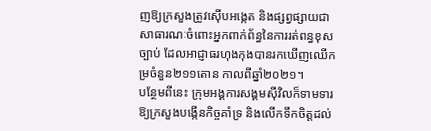ញឱ្យក្រសួងត្រូវស៊ើបអង្កេត និងផ្សព្វផ្សាយជាសាធារណៈចំពោះអ្នកពាក់ព័ន្ធនៃការរត់ពន្ធខុសច្បាប់ ដែលអាជ្ញាធរហុងកុងបានរកឃើញឈើកម្រចំនួន២១១តោន កាលពីឆ្នាំ២០២១។
បន្ថែមពីនេះ ក្រុមអង្គការសង្គមស៊ីវិលក៏ទាមទារឱ្យក្រសួងបង្កើនកិច្ចគាំទ្រ និងលើកទឹកចិត្តដល់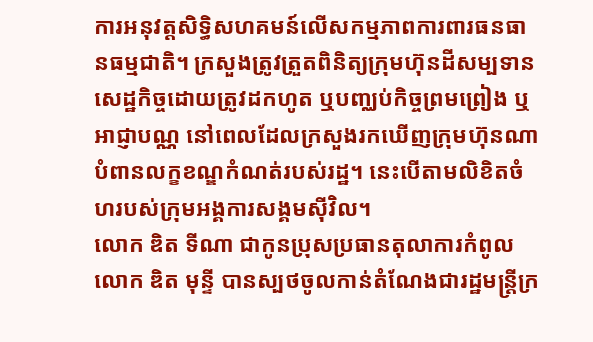ការអនុវត្តសិទ្ធិសហគមន៍លើសកម្មភាពការពារធនធានធម្មជាតិ។ ក្រសួងត្រូវត្រួតពិនិត្យក្រុមហ៊ុនដីសម្បទានសេដ្ឋកិច្ចដោយត្រូវដកហូត ឬបញ្ឈប់កិច្ចព្រមព្រៀង ឬអាជ្ញាបណ្ណ នៅពេលដែលក្រសួងរកឃើញក្រុមហ៊ុនណាបំពានលក្ខខណ្ឌកំណត់របស់រដ្ឋ។ នេះបើតាមលិខិតចំហរបស់ក្រុមអង្គការសង្គមស៊ីវិល។
លោក ឌិត ទីណា ជាកូនប្រុសប្រធានតុលាការកំពូល លោក ឌិត មុន្ទី បានស្បថចូលកាន់តំណែងជារដ្ឋមន្ត្រីក្រ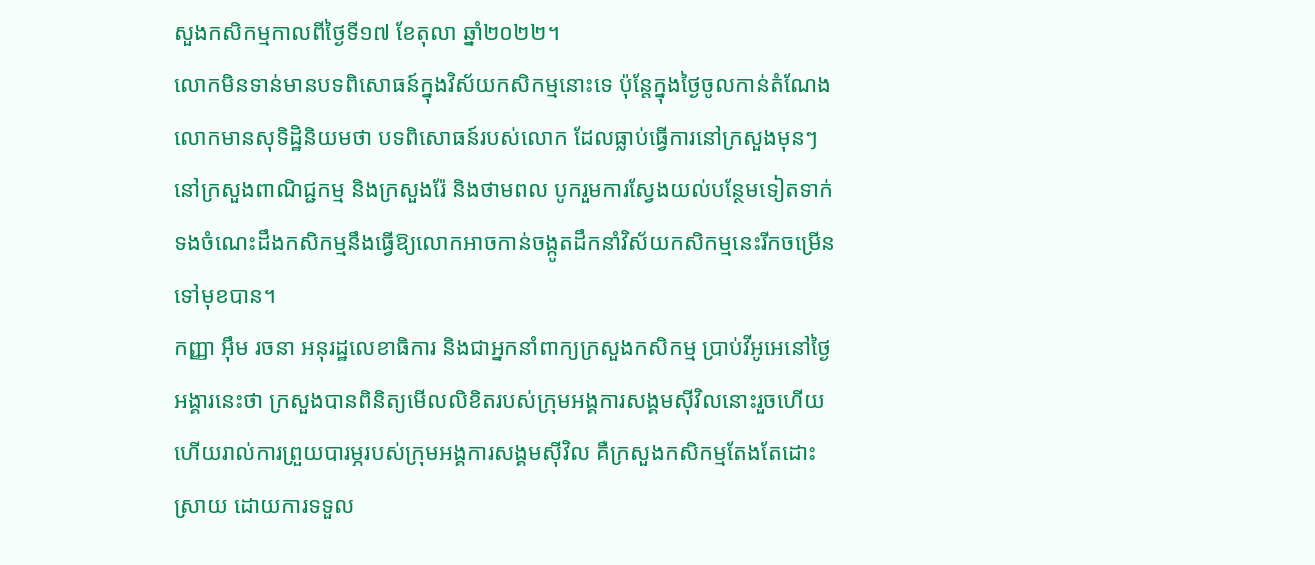សួងកសិកម្មកាលពីថ្ងៃទី១៧ ខែតុលា ឆ្នាំ២០២២។
លោកមិនទាន់មានបទពិសោធន៍ក្នុងវិស័យកសិកម្មនោះទេ ប៉ុន្តែក្នុងថ្ងៃចូលកាន់តំណែង លោកមានសុទិដ្ឋិនិយមថា បទពិសោធន៍របស់លោក ដែលធ្លាប់ធ្វើការនៅក្រសួងមុនៗនៅក្រសួងពាណិជ្ជកម្ម និងក្រសួងរ៉ែ និងថាមពល បូករួមការស្វែងយល់បន្ថែមទៀតទាក់ទងចំណេះដឹងកសិកម្មនឹងធ្វើឱ្យលោកអាចកាន់ចង្កូតដឹកនាំវិស័យកសិកម្មនេះរីកចម្រើនទៅមុខបាន។
កញ្ញា អ៊ឹម រចនា អនុរដ្ឋលេខាធិការ និងជាអ្នកនាំពាក្យក្រសួងកសិកម្ម ប្រាប់វីអូអេនៅថ្ងៃអង្គារនេះថា ក្រសួងបានពិនិត្យមើលលិខិតរបស់ក្រុមអង្គការសង្គមស៊ីវិលនោះរួចហើយ ហើយរាល់ការព្រួយបារម្ភរបស់ក្រុមអង្គការសង្គមស៊ីវិល គឺក្រសួងកសិកម្មតែងតែដោះស្រាយ ដោយការទទួល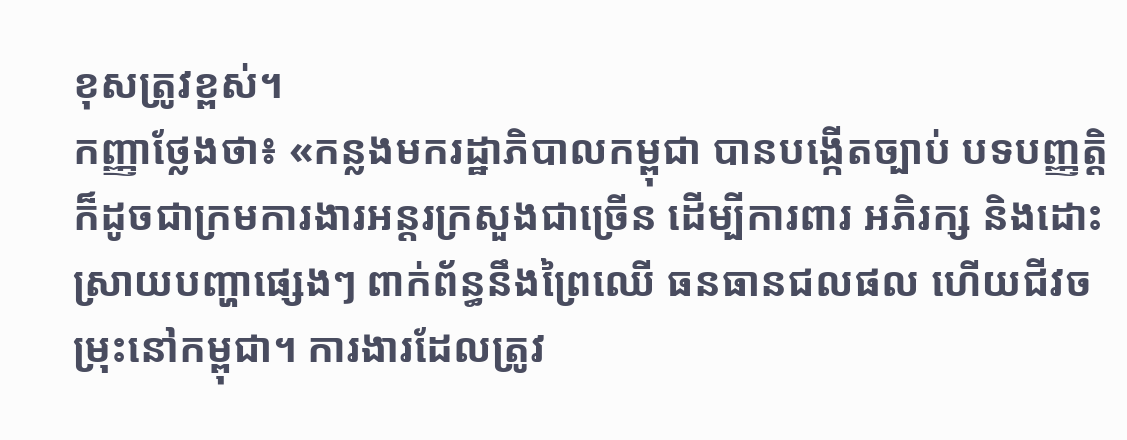ខុសត្រូវខ្ពស់។
កញ្ញាថ្លែងថា៖ «កន្លងមករដ្ឋាភិបាលកម្ពុជា បានបង្កើតច្បាប់ បទបញ្ញត្តិ ក៏ដូចជាក្រមការងារអន្តរក្រសួងជាច្រើន ដើម្បីការពារ អភិរក្ស និងដោះស្រាយបញ្ហាផ្សេងៗ ពាក់ព័ន្ធនឹងព្រៃឈើ ធនធានជលផល ហើយជីវចម្រុះនៅកម្ពុជា។ ការងារដែលត្រូវ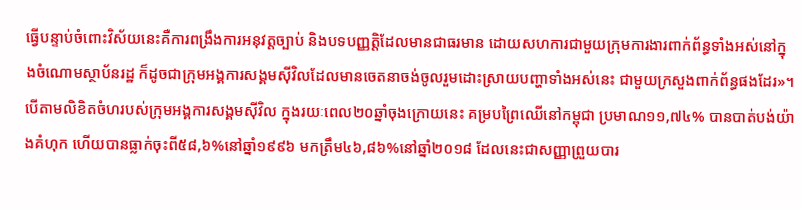ធ្វើបន្ទាប់ចំពោះវិស័យនេះគឺការពង្រឹងការអនុវត្តច្បាប់ និងបទបញ្ញត្តិដែលមានជាធរមាន ដោយសហការជាមួយក្រុមការងារពាក់ព័ន្ធទាំងអស់នៅក្នុងចំណោមស្ថាប័នរដ្ឋ ក៏ដូចជាក្រុមអង្គការសង្គមស៊ីវិលដែលមានចេតនាចង់ចូលរួមដោះស្រាយបញ្ហាទាំងអស់នេះ ជាមួយក្រសួងពាក់ព័ន្ធផងដែរ»។
បើតាមលិខិតចំហរបស់ក្រុមអង្គការសង្គមស៊ីវិល ក្នុងរយៈពេល២០ឆ្នាំចុងក្រោយនេះ គម្របព្រៃឈើនៅកម្ពុជា ប្រមាណ១១,៧៤% បានបាត់បង់យ៉ាងគំហុក ហើយបានធ្លាក់ចុះពី៥៨,៦%នៅឆ្នាំ១៩៩៦ មកត្រឹម៤៦,៨៦%នៅឆ្នាំ២០១៨ ដែលនេះជាសញ្ញាព្រួយបារ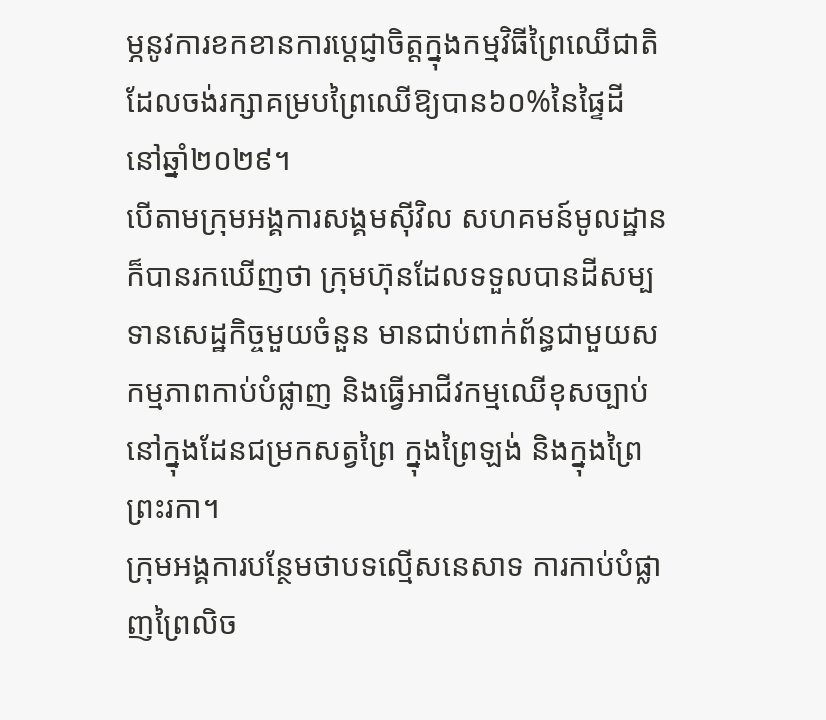ម្ភនូវការខកខានការប្តេជ្ញាចិត្តក្នុងកម្មវិធីព្រៃឈើជាតិ ដែលចង់រក្សាគម្របព្រៃឈើឱ្យបាន៦០%នៃផ្ទៃដី នៅឆ្នាំ២០២៩។
បើតាមក្រុមអង្គការសង្គមស៊ីវិល សហគមន៍មូលដ្ឋានក៏បានរកឃើញថា ក្រុមហ៊ុនដែលទទួលបានដីសម្បទានសេដ្ឋកិច្ចមួយចំនួន មានជាប់ពាក់ព័ន្ធជាមួយសកម្មភាពកាប់បំផ្លាញ និងធ្វើអាជីវកម្មឈើខុសច្បាប់នៅក្នុងដែនជម្រកសត្វព្រៃ ក្នុងព្រៃឡង់ និងក្នុងព្រៃព្រះរកា។
ក្រុមអង្គការបន្ថែមថាបទល្មើសនេសាទ ការកាប់បំផ្លាញព្រៃលិច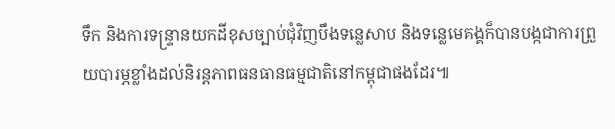ទឹក និងការទន្ទ្រានយកដីខុសច្បាប់ជុំវិញបឹងទន្លេសាប និងទន្លេមេគង្គក៏បានបង្កជាការព្រួយបារម្ភខ្លាំងដល់និរន្តភាពធនធានធម្មជាតិនៅកម្ពុជាផងដែរ៕